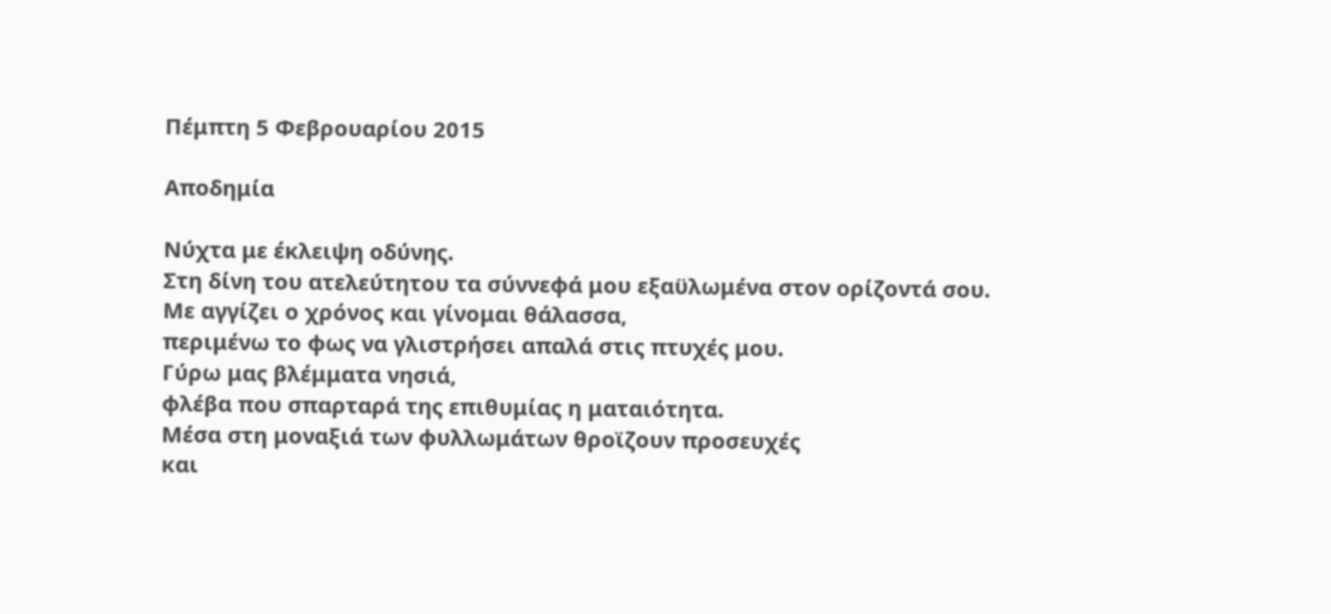Πέμπτη 5 Φεβρουαρίου 2015

Αποδημία

Νύχτα με έκλειψη οδύνης.
Στη δίνη του ατελεύτητου τα σύννεφά μου εξαϋλωμένα στον ορίζοντά σου.
Με αγγίζει ο χρόνος και γίνομαι θάλασσα,
περιμένω το φως να γλιστρήσει απαλά στις πτυχές μου.
Γύρω μας βλέμματα νησιά,
φλέβα που σπαρταρά της επιθυμίας η ματαιότητα.
Μέσα στη μοναξιά των φυλλωμάτων θροϊζουν προσευχές
και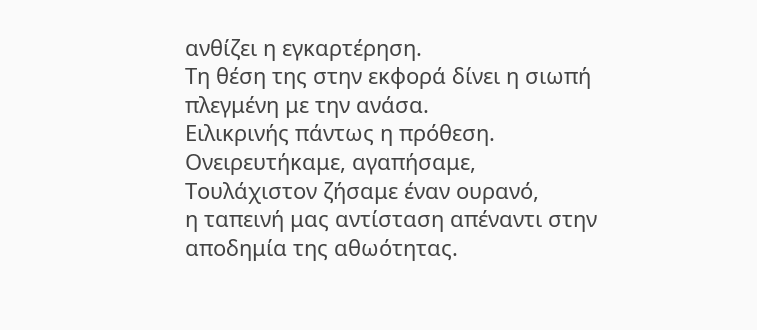ανθίζει η εγκαρτέρηση.
Τη θέση της στην εκφορά δίνει η σιωπή
πλεγμένη με την ανάσα.
Ειλικρινής πάντως η πρόθεση.
Ονειρευτήκαμε, αγαπήσαμε,
Τουλάχιστον ζήσαμε έναν ουρανό,
η ταπεινή μας αντίσταση απέναντι στην αποδημία της αθωότητας.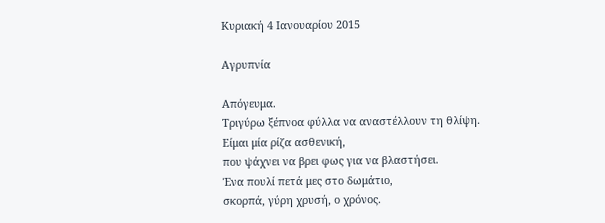Κυριακή 4 Ιανουαρίου 2015

Αγρυπνία

Απόγευμα.
Τριγύρω ξέπνοα φύλλα να αναστέλλουν τη θλίψη.
Είμαι μία ρίζα ασθενική,
που ψάχνει να βρει φως για να βλαστήσει.
Ένα πουλί πετά μες στο δωμάτιο,
σκορπά, γύρη χρυσή, ο χρόνος.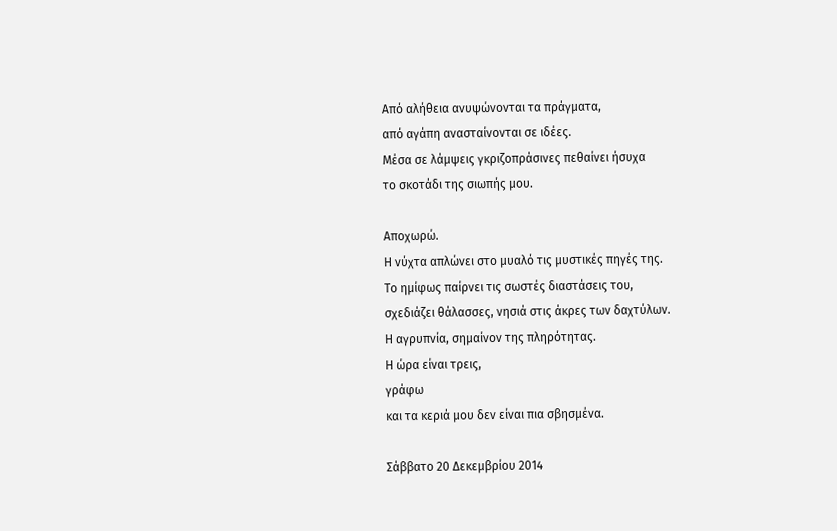Από αλήθεια ανυψώνονται τα πράγματα,
από αγάπη ανασταίνονται σε ιδέες.
Μέσα σε λάμψεις γκριζοπράσινες πεθαίνει ήσυχα
το σκοτάδι της σιωπής μου.

Αποχωρώ.
Η νύχτα απλώνει στο μυαλό τις μυστικές πηγές της.
Το ημίφως παίρνει τις σωστές διαστάσεις του,
σχεδιάζει θάλασσες, νησιά στις άκρες των δαχτύλων.
Η αγρυπνία, σημαίνον της πληρότητας.
Η ώρα είναι τρεις,
γράφω
και τα κεριά μου δεν είναι πια σβησμένα.

Σάββατο 20 Δεκεμβρίου 2014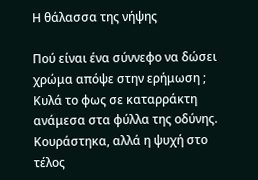Η θάλασσα της νήψης

Πού είναι ένα σύννεφο να δώσει χρώμα απόψε στην ερήμωση ;
Κυλά το φως σε καταρράκτη ανάμεσα στα φύλλα της οδύνης.
Κουράστηκα, αλλά η ψυχή στο τέλος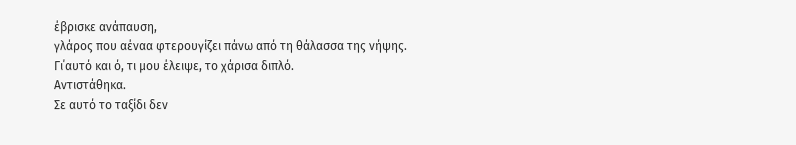έβρισκε ανάπαυση,
γλάρος που αέναα φτερουγίζει πάνω από τη θάλασσα της νήψης.
Γι΄αυτό και ό, τι μου έλειψε, το χάρισα διπλό.
Αντιστάθηκα.
Σε αυτό το ταξίδι δεν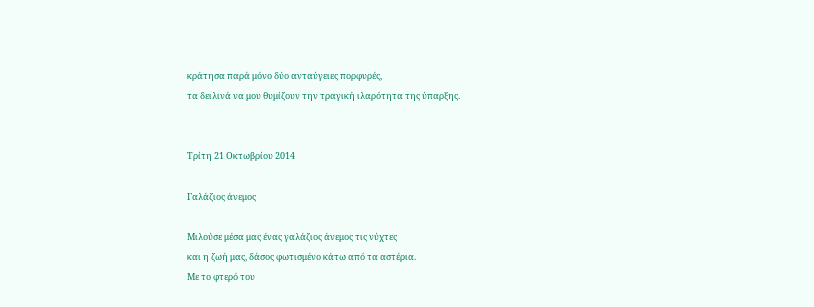κράτησα παρά μόνο δύο ανταύγειες πορφυρές,
τα δειλινά να μου θυμίζουν την τραγική ιλαρότητα της ύπαρξης.


Τρίτη 21 Οκτωβρίου 2014

Γαλάζιος άνεμος

Μιλούσε μέσα μας ένας γαλάζιος άνεμος τις νύχτες
και η ζωή μας, δάσος φωτισμένο κάτω από τα αστέρια.
Με το φτερό του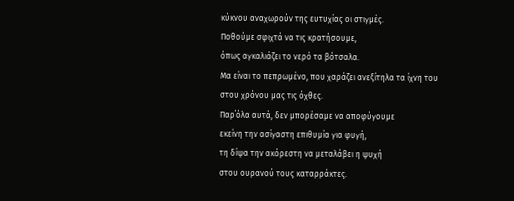κύκνου αναχωρούν της ευτυχίας οι στιγμές.
Ποθούμε σφιχτά να τις κρατήσουμε,
όπως αγκαλιάζει το νερό τα βότσαλα.
Μα είναι το πεπρωμένο, που χαράζει ανεξίτηλα τα ίχνη του
στου χρόνου μας τις όχθες.
Παρ΄όλα αυτά, δεν μπορέσαμε να αποφύγουμε
εκείνη την ασίγαστη επιθυμία για φυγή,
τη δίψα την ακόρεστη να μεταλάβει η ψυχή
στου ουρανού τους καταρράκτες.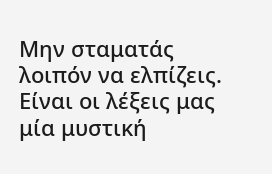Μην σταματάς λοιπόν να ελπίζεις.
Είναι οι λέξεις μας μία μυστική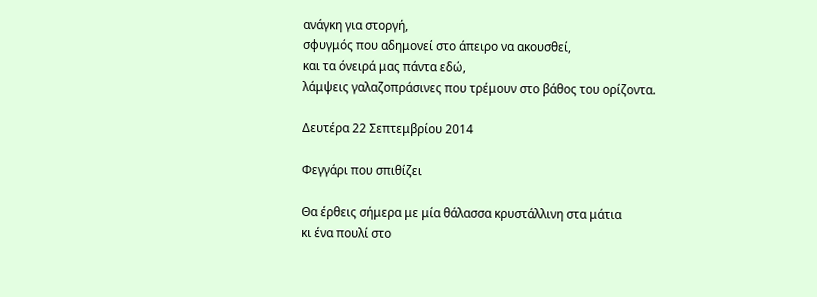ανάγκη για στοργή,
σφυγμός που αδημονεί στο άπειρο να ακουσθεί,
και τα όνειρά μας πάντα εδώ,
λάμψεις γαλαζοπράσινες που τρέμουν στο βάθος του ορίζοντα.

Δευτέρα 22 Σεπτεμβρίου 2014

Φεγγάρι που σπιθίζει

Θα έρθεις σήμερα με μία θάλασσα κρυστάλλινη στα μάτια
κι ένα πουλί στο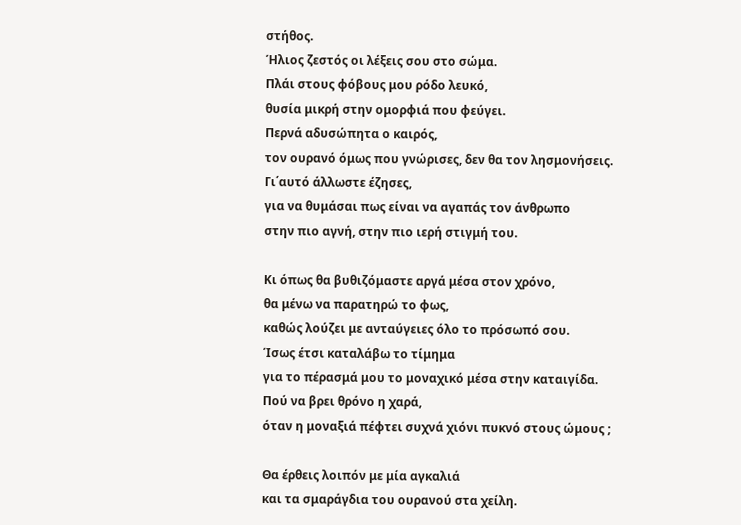στήθος.
Ήλιος ζεστός οι λέξεις σου στο σώμα.
Πλάι στους φόβους μου ρόδο λευκό,
θυσία μικρή στην ομορφιά που φεύγει.
Περνά αδυσώπητα ο καιρός,
τον ουρανό όμως που γνώρισες, δεν θα τον λησμονήσεις.
Γι΄αυτό άλλωστε έζησες,
για να θυμάσαι πως είναι να αγαπάς τον άνθρωπο
στην πιο αγνή, στην πιο ιερή στιγμή του.

Κι όπως θα βυθιζόμαστε αργά μέσα στον χρόνο,
θα μένω να παρατηρώ το φως,
καθώς λούζει με ανταύγειες όλο το πρόσωπό σου.
Ίσως έτσι καταλάβω το τίμημα
για το πέρασμά μου το μοναχικό μέσα στην καταιγίδα.
Πού να βρει θρόνο η χαρά,
όταν η μοναξιά πέφτει συχνά χιόνι πυκνό στους ώμους ;

Θα έρθεις λοιπόν με μία αγκαλιά
και τα σμαράγδια του ουρανού στα χείλη.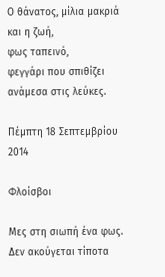Ο θάνατος, μίλια μακριά
και η ζωή,
φως ταπεινό,
φεγγάρι που σπιθίζει ανάμεσα στις λεύκες.

Πέμπτη 18 Σεπτεμβρίου 2014

Φλοίσβοι

Μες στη σιωπή ένα φως.
Δεν ακούγεται τίποτα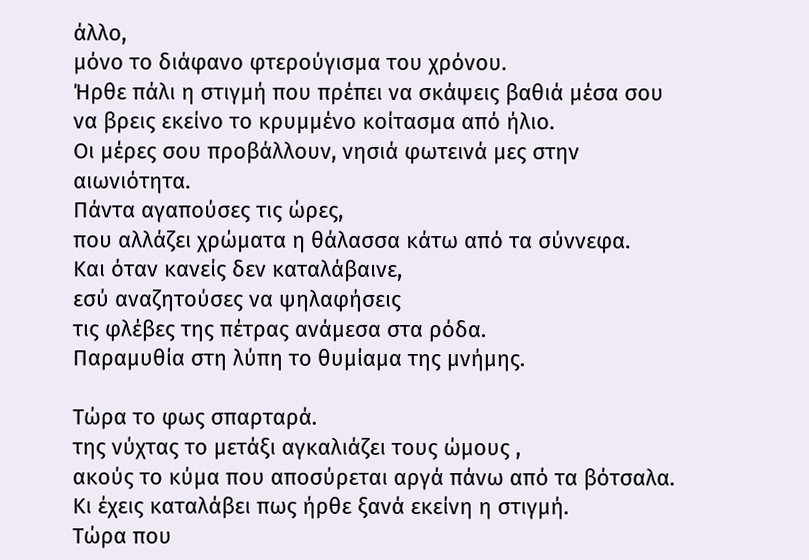άλλο,
μόνο το διάφανο φτερούγισμα του χρόνου.
Ήρθε πάλι η στιγμή που πρέπει να σκάψεις βαθιά μέσα σου
να βρεις εκείνο το κρυμμένο κοίτασμα από ήλιο.
Οι μέρες σου προβάλλουν, νησιά φωτεινά μες στην αιωνιότητα.
Πάντα αγαπούσες τις ώρες,
που αλλάζει χρώματα η θάλασσα κάτω από τα σύννεφα.
Και όταν κανείς δεν καταλάβαινε,
εσύ αναζητούσες να ψηλαφήσεις
τις φλέβες της πέτρας ανάμεσα στα ρόδα.
Παραμυθία στη λύπη το θυμίαμα της μνήμης.

Τώρα το φως σπαρταρά.
της νύχτας το μετάξι αγκαλιάζει τους ώμους ,
ακούς το κύμα που αποσύρεται αργά πάνω από τα βότσαλα.
Κι έχεις καταλάβει πως ήρθε ξανά εκείνη η στιγμή.
Τώρα που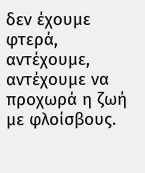δεν έχουμε φτερά, αντέχουμε,
αντέχουμε να προχωρά η ζωή με φλοίσβους.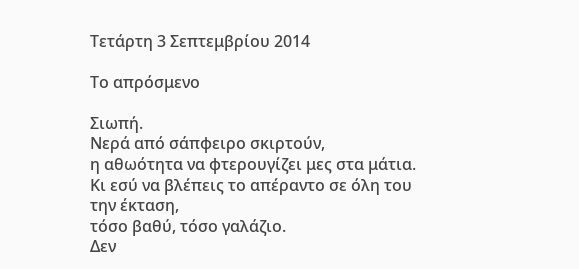Τετάρτη 3 Σεπτεμβρίου 2014

Το απρόσμενο

Σιωπή.
Νερά από σάπφειρο σκιρτούν,
η αθωότητα να φτερουγίζει μες στα μάτια.
Κι εσύ να βλέπεις το απέραντο σε όλη του την έκταση,
τόσο βαθύ, τόσο γαλάζιο.
Δεν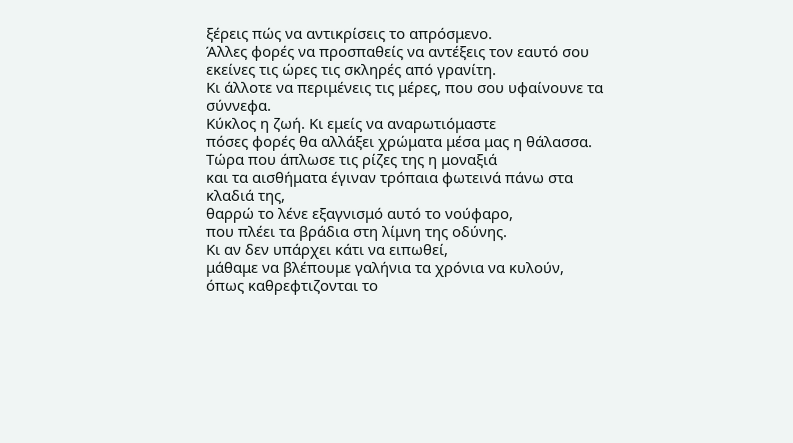ξέρεις πώς να αντικρίσεις το απρόσμενο.
Άλλες φορές να προσπαθείς να αντέξεις τον εαυτό σου
εκείνες τις ώρες τις σκληρές από γρανίτη.
Κι άλλοτε να περιμένεις τις μέρες, που σου υφαίνουνε τα σύννεφα.
Κύκλος η ζωή. Κι εμείς να αναρωτιόμαστε
πόσες φορές θα αλλάξει χρώματα μέσα μας η θάλασσα.
Τώρα που άπλωσε τις ρίζες της η μοναξιά
και τα αισθήματα έγιναν τρόπαια φωτεινά πάνω στα κλαδιά της,
θαρρώ το λένε εξαγνισμό αυτό το νούφαρο,
που πλέει τα βράδια στη λίμνη της οδύνης.
Κι αν δεν υπάρχει κάτι να ειπωθεί,
μάθαμε να βλέπουμε γαλήνια τα χρόνια να κυλούν,
όπως καθρεφτιζονται το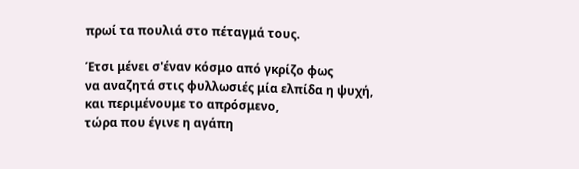πρωί τα πουλιά στο πέταγμά τους.

Έτσι μένει σ'έναν κόσμο από γκρίζο φως
να αναζητά στις φυλλωσιές μία ελπίδα η ψυχή,
και περιμένουμε το απρόσμενο,
τώρα που έγινε η αγάπη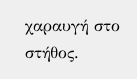χαραυγή στο στήθος.